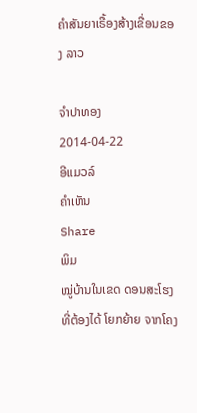ຄໍາສັນຍາເຣື້ອງສ້າງເຂື່ອນຂອງ ລາວ

ຈໍາປາທອງ
2014-04-22
ອີແມວລ໌
ຄໍາເຫັນ
Share
ພິມ
ໝູ່ບ້ານໃນເຂດ ດອນສະໂຮງ ທີ່ຕ້ອງໄດ້ ໂຍກຍ້າຍ ຈາກໂຄງ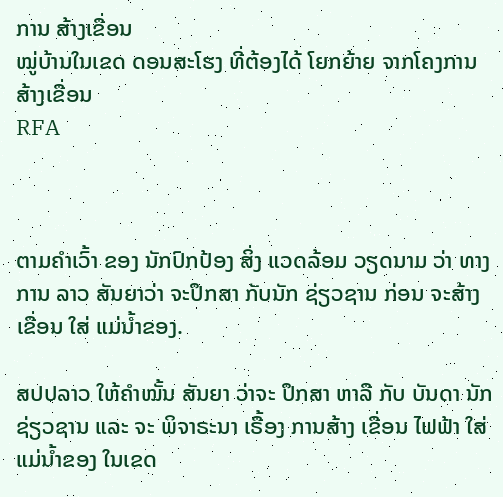ການ ສ້າງເຂື່ອນ
ໝູ່ບ້ານໃນເຂດ ດອນສະໂຮງ ທີ່ຕ້ອງໄດ້ ໂຍກຍ້າຍ ຈາກໂຄງການ ສ້າງເຂື່ອນ
RFA



ຕາມຄຳເວົ້າ ຂອງ ນັກປົກປ້ອງ ສິ່ງ ແວດລ້ອມ ວຽດນາມ ວ່າ ທາງການ ລາວ ສັນຍາວ່າ ຈະປຶກສາ ກັບນັກ ຊ່ຽວຊານ ກ່ອນ ຈະສ້າງ ເຂື່ອນ ໃສ່ ແມ່ນໍ້າຂອງ.

ສປປລາວ ໃຫ້ຄໍາໝັ້ນ ສັນຍາ ວ່າຈະ ປຶກສາ ຫາລື ກັບ ບັນດາ ນັກຊ່ຽວຊານ ແລະ ຈະ ພິຈາຣະນາ ເຣື້ອງ ການສ້າງ ເຂື່ອນ ໄຟຟ້າ ໃສ່ ແມ່ນໍ້າຂອງ ໃນເຂດ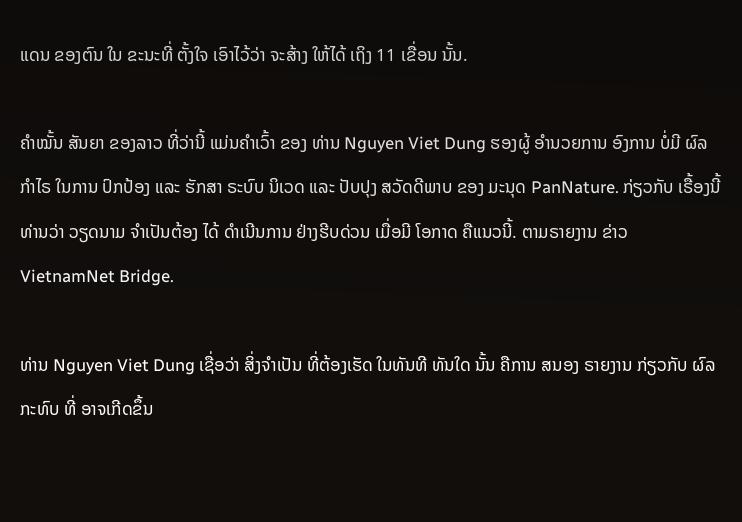ແດນ ຂອງຕົນ ໃນ ຂະນະທີ່ ຕັ້ງໃຈ ເອົາໄວ້ວ່າ ຈະສ້າງ ໃຫ້ໄດ້ ເຖິງ 11 ເຂື່ອນ ນັ້ນ.

ຄໍາໝັ້ນ ສັນຍາ ຂອງລາວ ທີ່ວ່ານີ້ ແມ່ນຄໍາເວົ້າ ຂອງ ທ່ານ Nguyen Viet Dung ຮອງຜູ້ ອໍານວຍການ ອົງການ ບໍ່ມີ ຜົລກໍາໄຣ ໃນການ ປົກປ້ອງ ແລະ ຮັກສາ ຣະບົບ ນິເວດ ແລະ ປັບປຸງ ສວັດດີພາບ ຂອງ ມະນຸດ PanNature. ກ່ຽວກັບ ເຣື້ອງນີ້ ທ່ານວ່າ ວຽດນາມ ຈໍາເປັນຕ້ອງ ໄດ້ ດໍາເນີນການ ຢ່າງຮີບດ່ວນ ເມື່ອມີ ໂອກາດ ຄືແນວນີ້. ຕາມຣາຍງານ ຂ່າວ VietnamNet Bridge.

ທ່ານ Nguyen Viet Dung ເຊື່ອວ່າ ສິ່ງຈໍາເປັນ ທີ່ຕ້ອງເຮັດ ໃນທັນທີ ທັນໃດ ນັ້ນ ຄືການ ສນອງ ຣາຍງານ ກ່ຽວກັບ ຜົລກະທົບ ທີ່ ອາຈເກີດຂຶ້ນ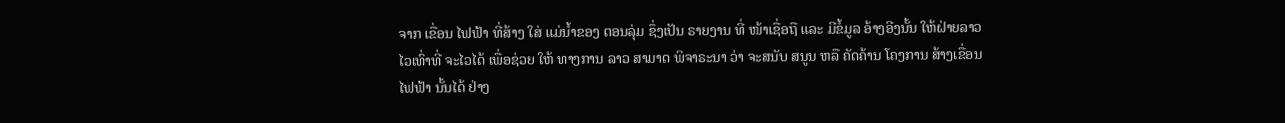ຈາກ ເຂື່ອນ ໄຟຟ້າ ທີ່ສ້າງ ໃສ່ ແມ່ນໍ້າຂອງ ຕອນລຸ່ມ ຊຶ່ງເປັນ ຣາຍງານ ທີ່ ໜ້າເຊື່ອຖື ແລະ ມີຂໍ້ມູລ ອ້າງອີງນັ້ນ ໃຫ້ຝ່າຍລາວ ໄວເທົ່າທີ່ ຈະໄວໄດ້ ເພື່ອຊ່ວຍ ໃຫ້ ທາງການ ລາວ ສາມາດ ພິຈາຣະນາ ວ່າ ຈະສນັບ ສນູນ ຫລື ຄັດຄ້ານ ໂຄງການ ສ້າງເຂື່ອນ ໄຟຟ້າ ນັ້ນໄດ້ ຢ່າງ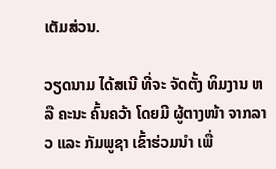ເຕັມສ່ວນ.

ວຽດນາມ ໄດ້ສເນີ ທີ່ຈະ ຈັດຕັ້ງ ທິມງານ ຫລື ຄະນະ ຄົ້ນຄວ້າ ໂດຍມີ ຜູ້ຕາງໜ້າ ຈາກລາວ ແລະ ກັມພູຊາ ເຂົ້າຮ່ວມນໍາ ເພື່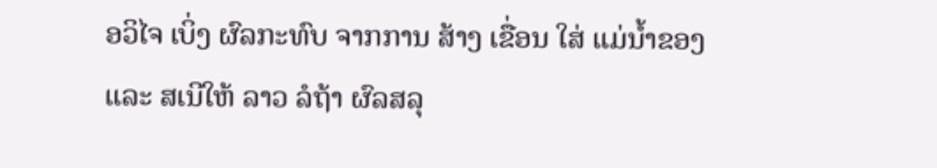ອວິໄຈ ເບິ່ງ ຜົລກະທົບ ຈາກການ ສ້າງ ເຂື່ອນ ໃສ່ ແມ່ນໍ້າຂອງ ແລະ ສເນີໃຫ້ ລາວ ລໍຖ້າ ຜົລສລຸ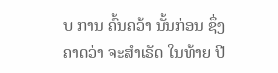ບ ການ ຄົ້ນຄວ້າ ນັ້ນກ່ອນ ຊຶ່ງຄາດວ່າ ຈະສໍາເຣັດ ໃນທ້າຍ ປີ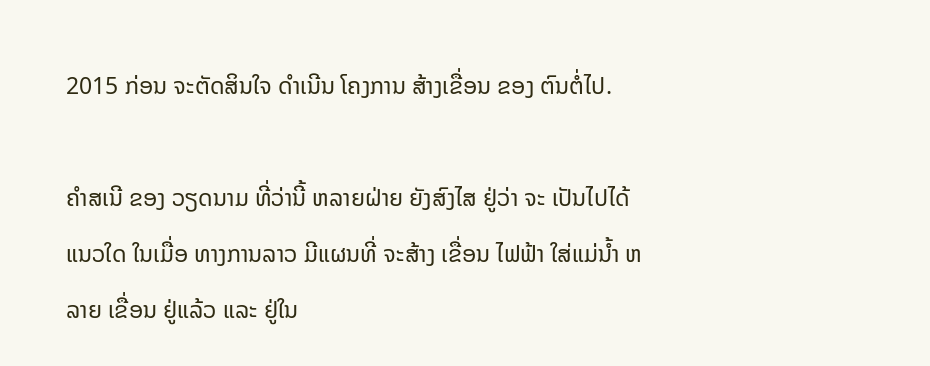2015 ກ່ອນ ຈະຕັດສິນໃຈ ດໍາເນີນ ໂຄງການ ສ້າງເຂື່ອນ ຂອງ ຕົນຕໍ່ໄປ.

ຄໍາສເນີ ຂອງ ວຽດນາມ ທີ່ວ່ານີ້ ຫລາຍຝ່າຍ ຍັງສົງໄສ ຢູ່ວ່າ ຈະ ເປັນໄປໄດ້ ແນວໃດ ໃນເມື່ອ ທາງການລາວ ມີແຜນທີ່ ຈະສ້າງ ເຂື່ອນ ໄຟຟ້າ ໃສ່ແມ່ນໍ້າ ຫລາຍ ເຂື່ອນ ຢູ່ແລ້ວ ແລະ ຢູ່ໃນ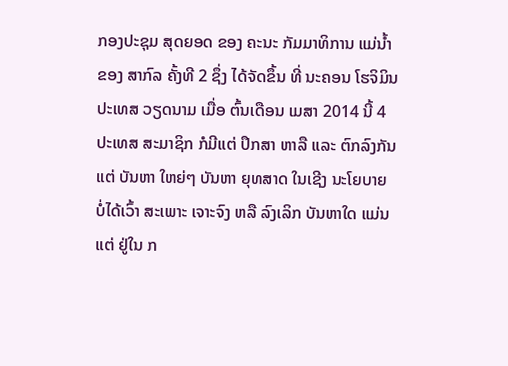ກອງປະຊຸມ ສຸດຍອດ ຂອງ ຄະນະ ກັມມາທິການ ແມ່ນໍ້າຂອງ ສາກົລ ຄັ້ງທີ 2 ຊຶ່ງ ໄດ້ຈັດຂຶ້ນ ທີ່ ນະຄອນ ໂຮຈິມິນ ປະເທສ ວຽດນາມ ເມື່ອ ຕົ້ນເດືອນ ເມສາ 2014 ນີ້ 4 ປະເທສ ສະມາຊິກ ກໍມີແຕ່ ປຶກສາ ຫາລື ແລະ ຕົກລົງກັນ ແຕ່ ບັນຫາ ໃຫຍ່ໆ ບັນຫາ ຍຸທສາດ ໃນເຊີງ ນະໂຍບາຍ ບໍ່ໄດ້ເວົ້າ ສະເພາະ ເຈາະຈົງ ຫລື ລົງເລິກ ບັນຫາໃດ ແມ່ນແຕ່ ຢູ່ໃນ ກ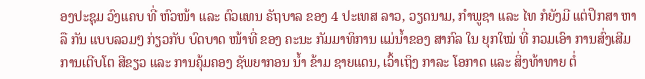ອງປະຊຸມ ວົງແຄບ ທີ່ ຫົວໜ້າ ແລະ ຕົວແທນ ຣັຖບາລ ຂອງ 4 ປະເທສ ລາວ, ວຽດນາມ, ກໍາພູຊາ ແລະ ໄທ ກໍຍັງມີ ແຕ່ປຶກສາ ຫາລື ກັນ ແບບລວມໆ ກ່ຽວກັບ ບົດບາດ ໜ້າທີ່ ຂອງ ຄະນະ ກັມມາທິການ ແມ່ນໍ້າຂອງ ສາກົລ ໃນ ຍຸກໃໝ່ ທີ່ ກວມເອົາ ການສົ່ງເສີມ ການເຕີບໂຕ ສີຂຽວ ແລະ ການຄຸ້ມຄອງ ຊັພຍາກອນ ນໍ້າ ຂ້າມ ຊາຍແດນ, ເວົ້າເຖິງ ກາລະ ໂອກາດ ແລະ ສິ່ງທ້າທາຍ ຕໍ່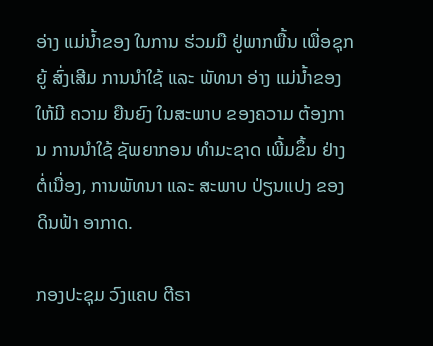ອ່າງ ແມ່ນໍ້າຂອງ ໃນການ ຮ່ວມມື ຢູ່ພາກພື້ນ ເພື່ອຊຸກຍູ້ ສົ່ງເສີມ ການນຳໃຊ້ ແລະ ພັທນາ ອ່າງ ແມ່ນ້ຳຂອງ ໃຫ້ມີ ຄວາມ ຍືນຍົງ ໃນສະພາບ ຂອງຄວາມ ຕ້ອງການ ການນຳໃຊ້ ຊັພຍາກອນ ທຳມະຊາດ ເພີ້ມຂຶ້ນ ຢ່າງ ຕໍ່ເນື່ອງ, ການພັທນາ ແລະ ສະພາບ ປ່ຽນແປງ ຂອງ ດິນຟ້າ ອາກາດ.

ກອງປະຊຸມ ວົງແຄບ ຕີຣາ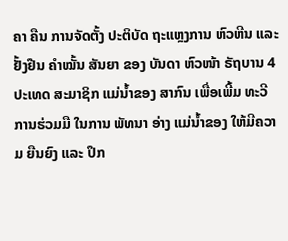ຄາ ຄືນ ການຈັດຕັ້ງ ປະຕິບັດ ຖະແຫຼງການ ຫົວຫີນ ແລະ ຢັ້ງຢືນ ຄຳໝັ້ນ ສັນຍາ ຂອງ ບັນດາ ຫົວໜ້າ ຣັຖບານ 4 ປະເທດ ສະມາຊິກ ແມ່ນ້ຳຂອງ ສາກົນ ເພື່ອເພີ້ມ ທະວີ ການຮ່ວມມື ໃນການ ພັທນາ ອ່າງ ແມ່ນ້ຳຂອງ ໃຫ້ມີຄວາມ ຍືນຍົງ ແລະ ປຶກ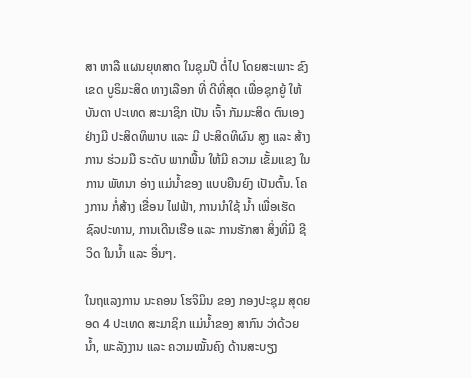ສາ ຫາລື ແຜນຍຸທສາດ ໃນຊຸມປີ ຕໍ່ໄປ ໂດຍສະເພາະ ຂົງເຂດ ບູຣິມະສິດ ທາງເລືອກ ທີ່ ດີທີ່ສຸດ ເພື່ອຊຸກຍູ້ ໃຫ້ ບັນດາ ປະເທດ ສະມາຊິກ ເປັນ ເຈົ້າ ກັມມະສິດ ຕົນເອງ ຢ່າງມີ ປະສິດທິພາບ ແລະ ມີ ປະສິດທິຜົນ ສູງ ແລະ ສ້າງການ ຮ່ວມມື ຣະດັບ ພາກພື້ນ ໃຫ້ມີ ຄວາມ ເຂັ້ມແຂງ ໃນການ ພັທນາ ອ່າງ ແມ່ນ້ຳຂອງ ແບບຍືນຍົງ ເປັນຕົ້ນ. ໂຄງການ ກໍ່ສ້າງ ເຂື່ອນ ໄຟຟ້າ, ການນຳໃຊ້ ນ້ຳ ເພື່ອເຮັດ ຊົລປະທານ, ການເດີນເຮືອ ແລະ ການຮັກສາ ສິ່ງທີ່ມີ ຊີວິດ ໃນນ້ຳ ແລະ ອື່ນໆ.

ໃນຖແລງການ ນະຄອນ ໂຮຈິມິນ ຂອງ ກອງປະຊຸມ ສຸດຍອດ 4 ປະເທດ ສະມາຊິກ ແມ່ນ້ຳຂອງ ສາກົນ ວ່າດ້ວຍ ນໍ້າ, ພະລັງງານ ແລະ ຄວາມໝັ້ນຄົງ ດ້ານສະບຽງ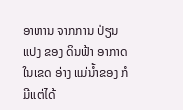ອາຫານ ຈາກການ ປ່ຽນແປງ ຂອງ ດິນຟ້າ ອາກາດ ໃນເຂດ ອ່າງ ແມ່ນໍ້າຂອງ ກໍມີແຕ່ໄດ້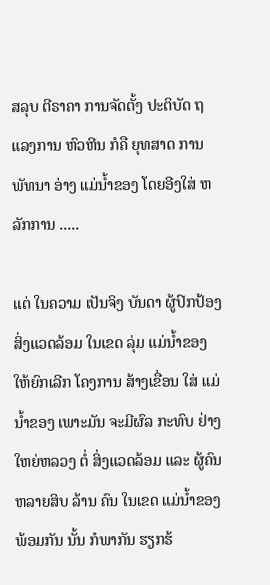ສລຸບ ຕີຣາຄາ ການຈັດຕັ້ງ ປະຕິບັດ ຖແລງການ ຫົວຫີນ ກໍຄື ຍຸທສາດ ການພັທນາ ອ່າງ ແມ່ນໍ້າຂອງ ໂດຍອີງໃສ່ ຫລັກການ .....

ແຕ່ ໃນຄວາມ ເປັນຈິງ ບັນດາ ຜູ້ປົກປ້ອງ ສິ່ງແວດລ້ອມ ໃນເຂດ ລຸ່ມ ແມ່ນໍ້າຂອງ ໃຫ້ຍົກເລີກ ໂຄງການ ສ້າງເຂື່ອນ ໃສ່ ແມ່ນໍ້າຂອງ ເພາະມັນ ຈະມີຜົລ ກະທົບ ຢ່າງ ໃຫຍ່ຫລວງ ຕໍ່ ສິ່ງແວດລ້ອມ ແລະ ຜູ້ຄົນ ຫລາຍສິບ ລ້ານ ຄົນ ໃນເຂດ ແມ່ນໍ້າຂອງ ພ້ອມກັນ ນັ້ນ ກໍພາກັນ ຮຽກຮ້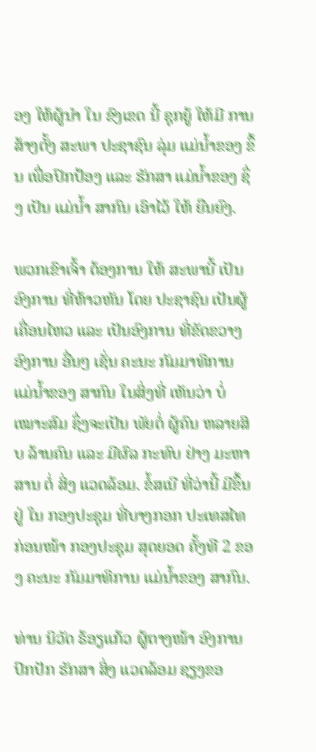ອງ ໃຫ້ຜູ້ນໍາ ໃນ ຂົງເຂດ ນີ້ ຊຸກຍູ້ ໃຫ້ມີ ການສ້າງຕັ້ງ ສະພາ ປະຊາຊົນ ລຸ່ມ ແມ່ນໍ້າຂອງ ຂຶ້ນ ເພື່ອປົກປ້ອງ ແລະ ຮັກສາ ແມ່ນໍ້າຂອງ ຊຶ່ງ ເປັນ ແມ່ນໍ້າ ສາກົນ ເອົາໄວ້ ໃຫ້ ຍືນຍົງ.

ພວກເຂົາເຈົ້າ ຕ້ອງການ ໃຫ້ ສະພານີ້ ເປັນ ອົງການ ທີ່ຫ້າວຫັນ ໂດຍ ປະຊາຊົນ ເປັນຜູ້ ເຄື່ອນໄຫວ ແລະ ເປັນອົງການ ທີ່ຂັດຂວາງ ອົງການ ອື່ນໆ ເຊັ່ນ ຄະນະ ກັມມາທິການ ແມ່ນໍ້າຂອງ ສາກົນ ໃນສິ່ງທີ່ ເຫັນວ່າ ບໍ່ ເໝາະສົມ ຊຶ່ງຈະເປັນ ພັຍຕໍ່ ຜູ້ຄົນ ຫລາຍສິບ ລ້ານຄົນ ແລະ ມີຜົລ ກະທົບ ຢ່າງ ມະຫາສານ ຕໍ່ ສິ່ງ ແວດລ້ອມ. ຂໍ້ສເນີ ທີ່ວ່ານີ້ ມີຂຶ້ນຢູ່ ໃນ ກອງປະຊຸມ ທີ່ບາງກອກ ປະເທສໄທ ກ່ອນໜ້າ ກອງປະຊຸມ ສຸດຍອດ ຄັ້ງທີ 2 ຂອງ ຄະນະ ກັມມາທິການ ແມ່ນໍ້າຂອງ ສາກົນ.

ທ່ານ ນິວັດ ຣ້ອຽແກ້ວ ຜູ້ຕາງໜ້າ ອົງການ ປົກປັກ ຮັກສາ ສິ່ງ ແວດລ້ອມ ຊຽງຂອ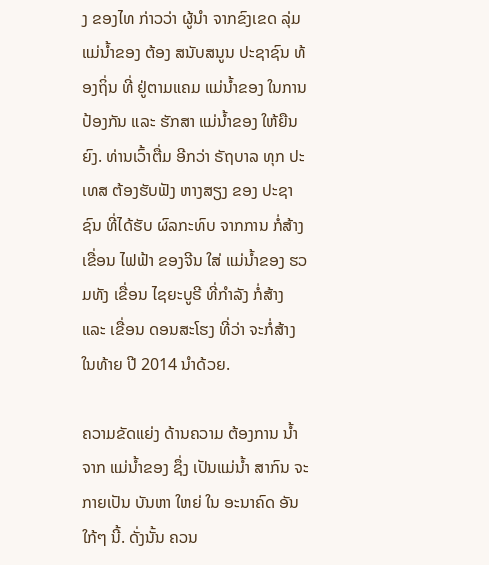ງ ຂອງໄທ ກ່າວວ່າ ຜູ້ນໍາ ຈາກຂົງເຂດ ລຸ່ມ ແມ່ນໍ້າຂອງ ຕ້ອງ ສນັບສນູນ ປະຊາຊົນ ທ້ອງຖິ່ນ ທີ່ ຢູ່ຕາມແຄມ ແມ່ນໍ້າຂອງ ໃນການ ປ້ອງກັນ ແລະ ຮັກສາ ແມ່ນໍ້າຂອງ ໃຫ້ຍືນຍົງ. ທ່ານເວົ້າຕື່ມ ອີກວ່າ ຣັຖບາລ ທຸກ ປະເທສ ຕ້ອງຮັບຟັງ ຫາງສຽງ ຂອງ ປະຊາຊົນ ທີ່ໄດ້ຮັບ ຜົລກະທົບ ຈາກການ ກໍ່ສ້າງ ເຂື່ອນ ໄຟຟ້າ ຂອງຈີນ ໃສ່ ແມ່ນໍ້າຂອງ ຮວມທັງ ເຂື່ອນ ໄຊຍະບູຣີ ທີ່ກໍາລັງ ກໍ່ສ້າງ ແລະ ເຂື່ອນ ດອນສະໂຮງ ທີ່ວ່າ ຈະກໍ່ສ້າງ ໃນທ້າຍ ປີ 2014 ນໍາດ້ວຍ.

ຄວາມຂັດແຍ່ງ ດ້ານຄວາມ ຕ້ອງການ ນໍ້າ ຈາກ ແມ່ນໍ້າຂອງ ຊຶ່ງ ເປັນແມ່ນໍ້າ ສາກົນ ຈະກາຍເປັນ ບັນຫາ ໃຫຍ່ ໃນ ອະນາຄົດ ອັນໃກ້ໆ ນີ້. ດັ່ງນັ້ນ ຄວນ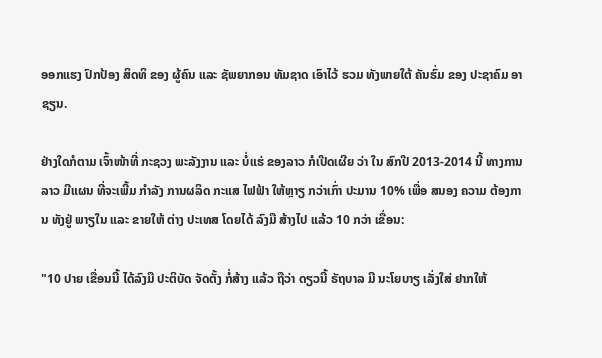ອອກແຮງ ປົກປ້ອງ ສິດທິ ຂອງ ຜູ້ຄົນ ແລະ ຊັພຍາກອນ ທັມຊາດ ເອົາໄວ້ ຮວມ ທັງພາຍໃຕ້ ຄັນຮົ່ມ ຂອງ ປະຊາຄົມ ອາຊຽນ.

ຢ່າງໃດກໍຕາມ ເຈົ້າໜ້າທີ່ ກະຊວງ ພະລັງງານ ແລະ ບໍ່ແຮ່ ຂອງລາວ ກໍເປີດເຜີຍ ວ່າ ໃນ ສົກປີ 2013-2014 ນີ້ ທາງການ ລາວ ມີແຜນ ທີ່ຈະເພີ້ມ ກໍາລັງ ການຜລິດ ກະແສ ໄຟຟ້າ ໃຫ້ຫຼາຽ ກວ່າເກົ່າ ປະມານ 10% ເພື່ອ ສນອງ ຄວາມ ຕ້ອງການ ທັງຢູ່ ພາຽໃນ ແລະ ຂາຍໃຫ້ ຕ່າງ ປະເທສ ໂດຍໄດ້ ລົງມື ສ້າງໄປ ແລ້ວ 10 ກວ່າ ເຂື່ອນ:

"10 ປາຍ ເຂື່ອນນີ້ ໄດ້ລົງມື ປະຕິບັດ ຈັດຕັ້ງ ກໍ່ສ້າງ ແລ້ວ ຖືວ່າ ດຽວນີ້ ຣັຖບາລ ມີ ນະໂຍບາຽ ເລັ່ງໃສ່ ຢາກໃຫ້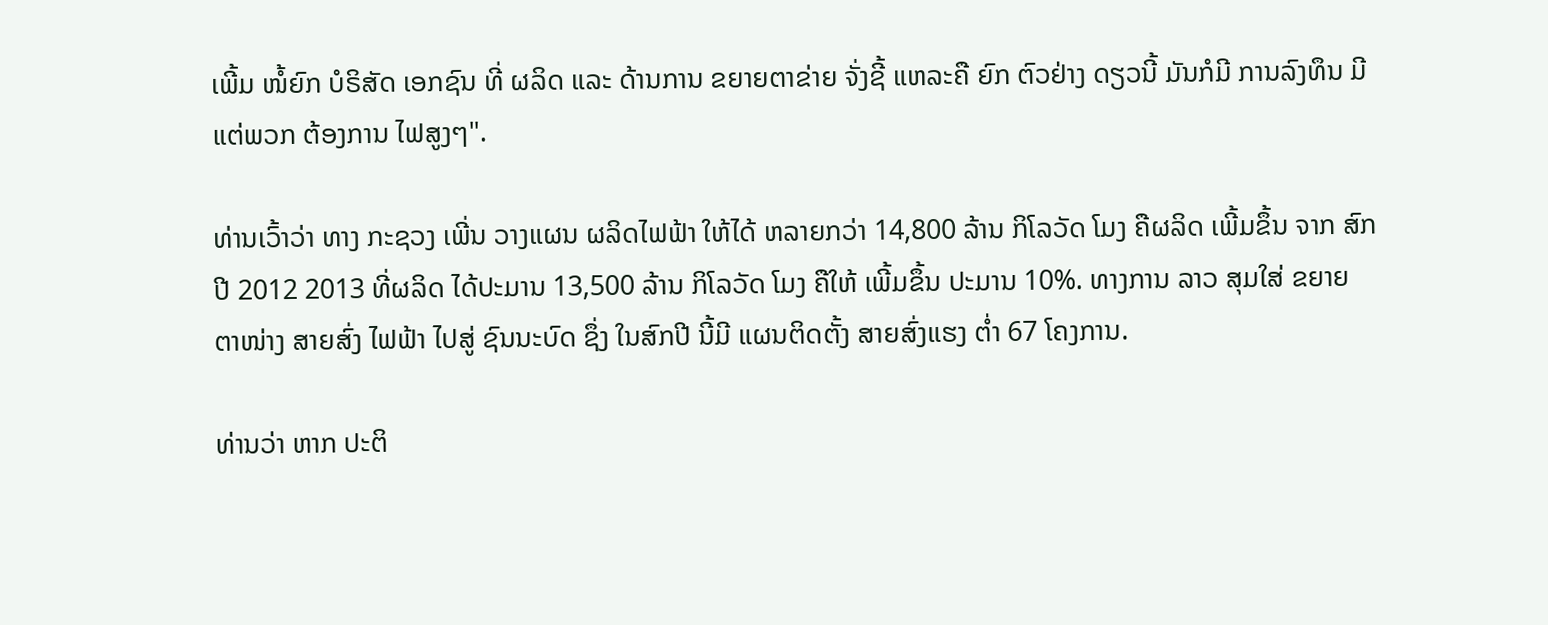ເພີ້ມ ໜໍ້ຍົກ ບໍຣິສັດ ເອກຊົນ ທີ່ ຜລິດ ແລະ ດ້ານການ ຂຍາຍຕາຂ່າຍ ຈັ່ງຊີ້ ແຫລະຄື ຍົກ ຕົວຢ່າງ ດຽວນີ້ ມັນກໍມີ ການລົງທຶນ ມີແຕ່ພວກ ຕ້ອງການ ໄຟສູງໆ".

ທ່ານເວົ້າວ່າ ທາງ ກະຊວງ ເພີ່ນ ວາງແຜນ ຜລິດໄຟຟ້າ ໃຫ້ໄດ້ ຫລາຍກວ່າ 14,800 ລ້ານ ກິໂລວັດ ໂມງ ຄືຜລິດ ເພີ້ມຂຶ້ນ ຈາກ ສົກປີ 2012 2013 ທີ່ຜລິດ ໄດ້ປະມານ 13,500 ລ້ານ ກິໂລວັດ ໂມງ ຄືໃຫ້ ເພີ້ມຂຶ້ນ ປະມານ 10%. ທາງການ ລາວ ສຸມໃສ່ ຂຍາຍ ຕາໜ່າງ ສາຍສົ່ງ ໄຟຟ້າ ໄປສູ່ ຊົນນະບົດ ຊຶ່ງ ໃນສົກປີ ນີ້ມີ ແຜນຕິດຕັ້ງ ສາຍສົ່ງແຮງ ຕໍ່າ 67 ໂຄງການ.

ທ່ານວ່າ ຫາກ ປະຕິ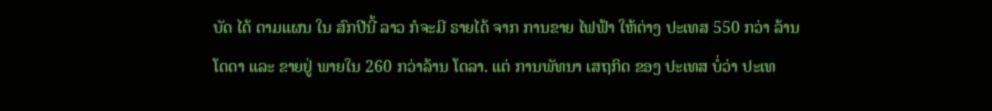ບັດ ໄດ້ ຕາມແຜນ ໃນ ສົກປີນີ້ ລາວ ກໍຈະມີ ຣາຍໄດ້ ຈາກ ການຂາຍ ໄຟຟ້າ ໃຫ້ຕ່າງ ປະເທສ 550 ກວ່າ ລ້ານ ໂດດາ ແລະ ຂາຍຢູ່ ພາຍໃນ 260 ກວ່າລ້ານ ໂດລາ. ແຕ່ ການພັທນາ ເສຖກິດ ຂອງ ປະເທສ ບໍ່ວ່າ ປະເທ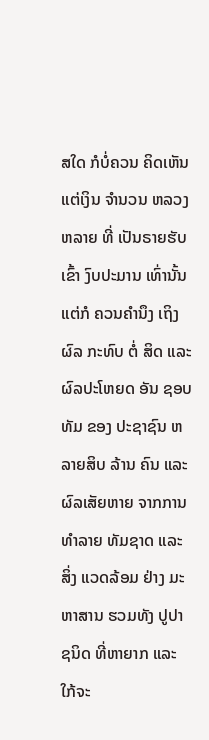ສໃດ ກໍບໍ່ຄວນ ຄິດເຫັນ ແຕ່ເງິນ ຈໍານວນ ຫລວງຫລາຍ ທີ່ ເປັນຣາຍຮັບ ເຂົ້າ ງົບປະມານ ເທົ່ານັ້ນ ແຕ່ກໍ ຄວນຄໍານຶງ ເຖິງຜົລ ກະທົບ ຕໍ່ ສິດ ແລະ ຜົລປະໂຫຍດ ອັນ ຊອບທັມ ຂອງ ປະຊາຊົນ ຫລາຍສິບ ລ້ານ ຄົນ ແລະ ຜົລເສັຍຫາຍ ຈາກການ ທໍາລາຍ ທັມຊາດ ແລະ ສິ່ງ ແວດລ້ອມ ຢ່າງ ມະຫາສານ ຮວມທັງ ປູປາ ຊນິດ ທີ່ຫາຍາກ ແລະ ໃກ້ຈະ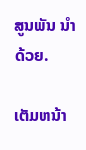ສູນພັນ ນໍາດ້ວຍ.

ເຕັມຫນ້າ